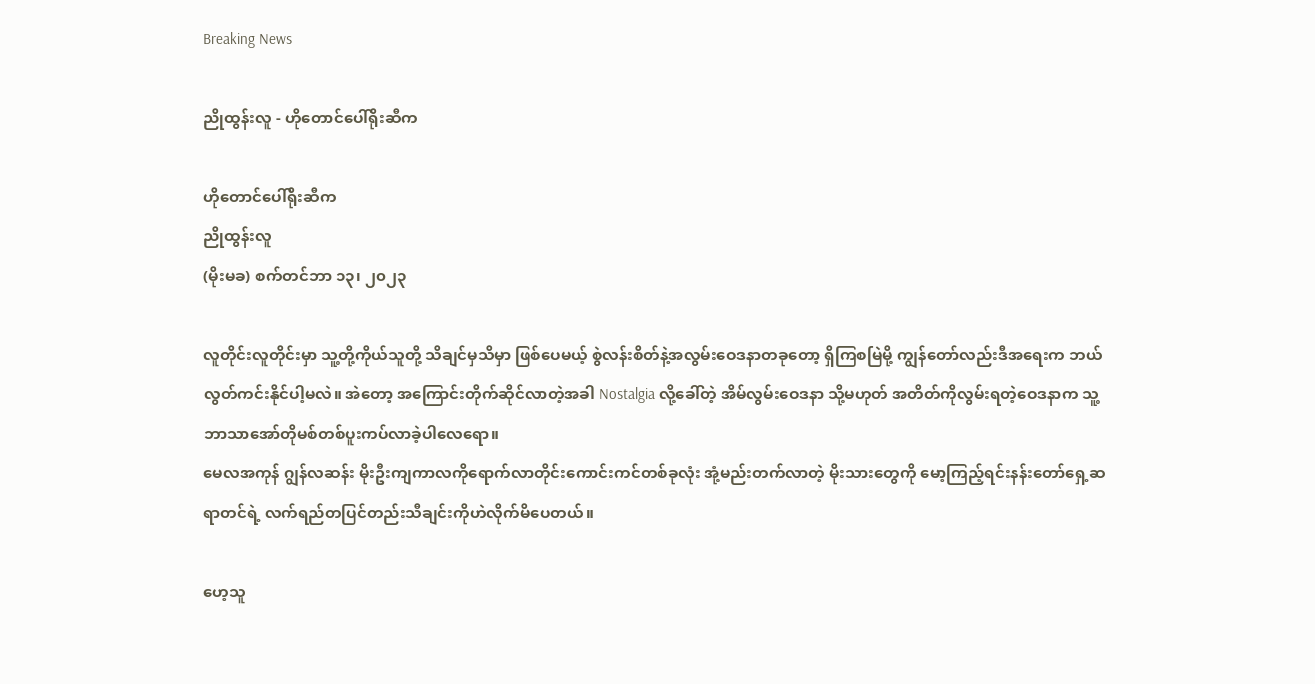Breaking News

ညိုထွန်းလူ - ဟိုတောင်ပေါ်ရိုးဆီက

ဟိုတောင်ပေါ်ရိုးဆီက
ညိုထွန်းလူ
(မိုးမခ) စက်တင်ဘာ ၁၃၊ ၂၀၂၃

လူတိုင်းလူတိုင်းမှာ သူ့တို့ကိုယ်သူတို့ သိချင်မှသိမှာ ဖြစ်ပေမယ့် စွဲလန်းစိတ်နဲ့အလွမ်းဝေဒနာတခုတော့ ရှိကြစမြဲမို့ ကျွန်တော်လည်းဒီအရေးက ဘယ်လွတ်ကင်းနိုင်ပါ့မလဲ။ အဲတော့ အကြောင်းတိုက်ဆိုင်လာတဲ့အခါ Nostalgia လို့ခေါ်တဲ့ အိမ်လွမ်းဝေဒနာ သို့မဟုတ် အတိတ်ကိုလွမ်းရတဲ့ဝေဒနာက သူ့ဘာသာအော်တိုမစ်တစ်ပူးကပ်လာခဲ့ပါလေရော။
မေလအကုန် ဂျွန်လဆန်း မိုးဦးကျကာလကိုရောက်လာတိုင်းကောင်းကင်တစ်ခုလုံး အုံ့မည်းတက်လာတဲ့ မိုးသားတွေကို မော့ကြည့်ရင်းနန်းတော်ရှေ့ဆရာတင်ရဲ့ လက်ရည်တပြင်တည်းသီချင်းကိုဟဲလိုက်မိ‌ပေတယ်။

ဟေ့သူ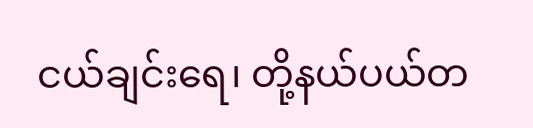ငယ်ချင်းရေ၊ တို့နယ်ပယ်တ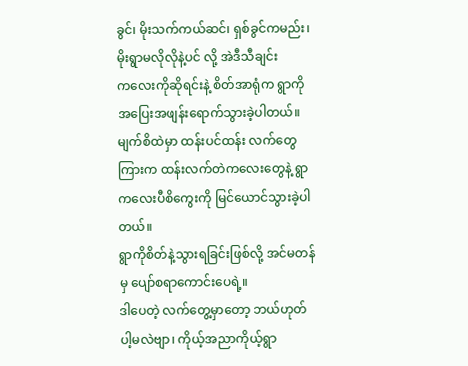ခွင်၊ မိုးသက်ကယ်ဆင်၊ ရှစ်ခွင်ကမည်း၊ မိုးရွာမလိုလိုနဲ့ပင် လို့ အဲဒီသီချင်းက‌လေးကိုဆိုရင်းနဲ့ စိတ်အာရုံက ရွာကိုအပြေးအဖျန်းရောက်သွားခဲ့ပါတယ်။ မျက်စိထဲမှာ ထန်းပင်ထန်း လက်တွေကြားက ထန်းလက်တဲကလေးတွေနဲ့ ရွာကလေးပီစိကွေးကို မြင်ယောင်သွားခဲ့ပါတယ်။
ရွာကိုစိတ်နဲ့သွားရခြင်းဖြစ်လို့ အင်မတန်မှ ပျော်စရာကောင်းပေရဲ့။
ဒါပေတဲ့ လက်တွေ့မှာတော့ ဘယ်ဟုတ်ပါ့မလဲဗျာ၊ ကိုယ့်အညာကိုယ့်ရွာ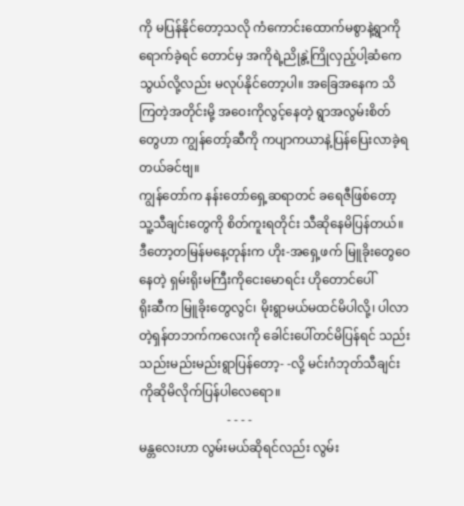ကို မပြန်နိုင်တော့သလို ကံကောင်းထောက်မစွာနဲ့ရွာကိုရောက်ခဲ့ရင် တောင်မှ အကိုရဲ့ညိုနွဲ့ကြိုလှည့်ပါ့ဆံကေသွယ်လို့လည်း မလုပ်နိုင်တော့ပါ။ အခြေအနေက သိကြတဲ့အတိုင်းမို့ အဝေးကိုလွင့်နေတဲ့ ရွာအလွမ်းစိတ်တွေဟာ ကျွန်တော့်ဆီကို ကပျာကယာနဲ့ပြန်ပြေးလာခဲ့ရတယ်ခင်ဗျ။
ကျွန်တော်က နန်းတော်ရှေ့ဆရာတင် ခရေဇီဖြစ်တော့ သူ့သီချင်းတွေကို စိတ်ကူးရတိုင်း သီဆိုနေမိပြန်တယ်။ ဒီတော့တမြန်မနေ့တုန်းက ဟိုး-အ‌ရှေ့ဖက် မြူခိုးတွေဝေနေတဲ့ ရှမ်းရိုးမကြီးကိုငေးမောရင်း ဟိုတောင်ပေါ်
ရိုးဆီက မြူခိုးတွေလွင်၊ မိုးရွာမယ်မထင်မိပါလို့၊ ပါလာတဲ့ရှန်တဘက်ကလေးကို ခေါင်းပေါ်တင်မိပြန်ရင် သည်းသည်းမည်းမည်းရွာပြန်တော့- -လို့ မင်းဂံဘုတ်သီချင်းကိုဆိုမိလိုက်ပြန်ပါလေရော။
                            - - - -
မန္တလေးဟာ လွမ်းမယ်ဆိုရင်လည်း လွမ်း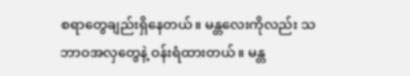စရာတွေချည်းရှိနေတယ်။ မန္တလေးကိုလည်း သဘာဝအလှတွေနဲ့ ဝန်းရံထားတယ်။ မန္တ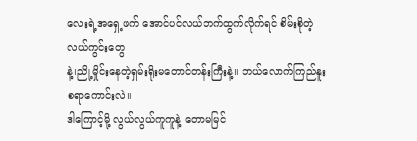လေးရဲ့အရှေ့ဖက် အောင်ပင်လယ်ဘက်ထွက်လိုက်ရင် စိမ်းစိုတဲ့လယ်ကွင်းတွေ
နဲ့၊ညို့မှိုင်းနေတဲ့ရှမ်းရိုးမတောင်တန်းကြီးနဲ့။ ဘယ်လောက်ကြည်နူးစရာကောင်းလဲ။
ဒါကြောင့်မို့ လွယ်လွယ်ကူကူနဲ့ တောမမြင်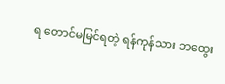ရ တောင်မမြင်ရတဲ့ ရန်ကုန်သား ဘထွေး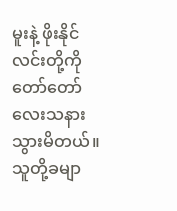မူးနဲ့ ဖိုးနိုင်လင်းတို့ကို တော်တော်လေးသနားသွားမိတယ်။ သူတို့ခမျာ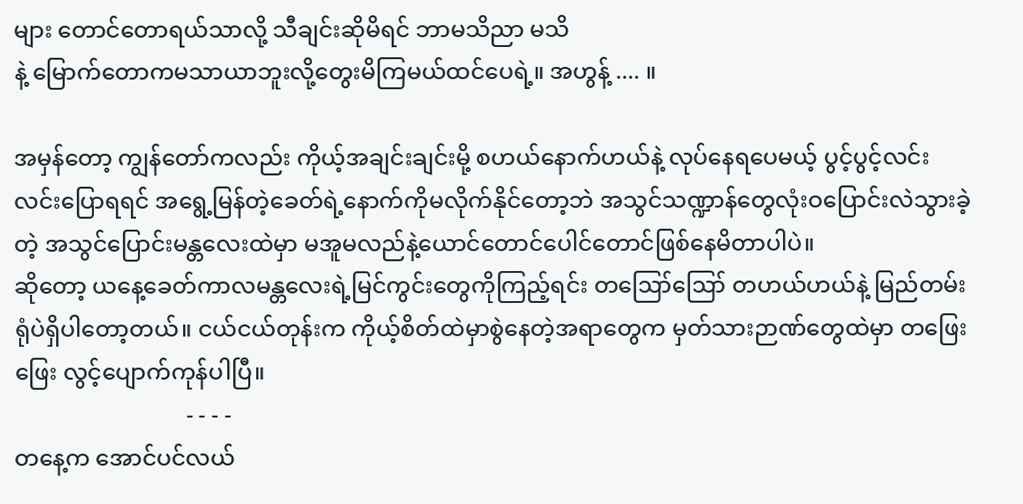များ တောင်တောရယ်သာလို့ သီချင်းဆိုမိရင် ဘာမသိညာ မသိ
နဲ့ မြောက်တောကမသာယာဘူးလို့တွေးမိကြမယ်ထင်ပေရဲ့။ အဟွန့် .... ။

အမှန်တော့ ကျွန်တော်ကလည်း ကိုယ့်အချင်းချင်းမို့ စဟယ်နောက်ဟယ်နဲ့ လုပ်နေရပေမယ့် ပွင့်ပွင့်လင်းလင်းပြောရရင် အရွေ့မြန်တဲ့ခေတ်ရဲ့နောက်ကိုမလိုက်နိုင်တော့ဘဲ အသွင်သဏ္ဍာန်တွေလုံးဝပြောင်းလဲသွားခဲ့တဲ့ အသွင်ပြောင်းမန္တလေးထဲမှာ မအူမလည်နဲ့ယောင်တောင်ပေါင်တောင်ဖြစ်နေမိတာပါပဲ။
ဆိုတော့ ယနေ့ခေတ်ကာလမန္တလေးရဲ့မြင်ကွင်းတွေကိုကြည့်ရင်း တဪဪ တဟယ်ဟယ်နဲ့ မြည်တမ်းရုံပဲရှိပါတော့တယ်။ ငယ်ငယ်တုန်းက ကိုယ့်စိတ်ထဲမှာစွဲနေတဲ့အရာတွေက မှတ်သားဉာဏ်တွေထဲမှာ တဖြေး ဖြေး လွင့်ပျောက်ကုန်ပါပြီ။
                              - - - -
တနေ့က အောင်ပင်လယ်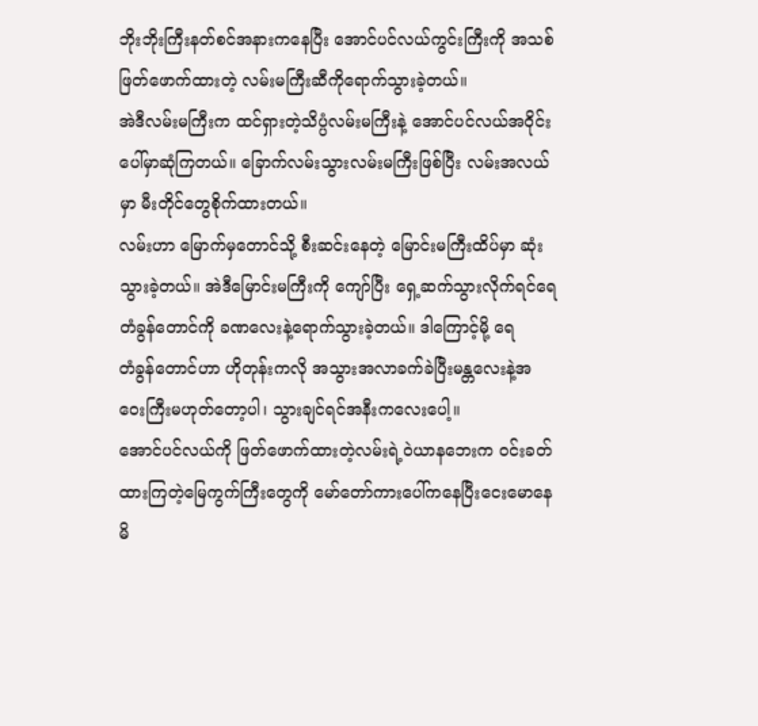ဘိုးဘိုးကြီးနတ်စင်အနားကနေပြီး အောင်ပင်လယ်ကွင်းကြီးကို အသစ်ဖြတ်ဖောက်ထားတဲ့ လမ်းမကြီးဆီကိုရောက်သွားခဲ့တယ်။
အဲဒီလမ်းမကြီးက ထင်ရှားတဲ့သိပ္ပံလမ်းမကြီးနဲ့ အောင်ပင်လယ်အဝိုင်းပေါ်မှာဆုံကြတယ်။ ခြောက်လမ်းသွားလမ်းမကြီးဖြစ်ပြီး လမ်းအလယ်မှာ မီးတိုင်တွေစိုက်ထားတယ်။
လမ်းဟာ မြောက်မှတောင်သို့ စီးဆင်းနေတဲ့ မြောင်းမကြီးထိပ်မှာ ဆုံးသွားခဲ့တယ်။ အဲဒီမြောင်းမကြီးကို ကျော်ပြီး ရှေ့ဆက်သွားလိုက်ရင်ရေတံခွန်တောင်ကို ခဏလေးနဲ့ရောက်သွားခဲ့တယ်။ ဒါကြောင့်မို့ ရေ
တံခွန်တောင်ဟာ ဟိုတုန်းကလို အသွားအလာခက်ခဲပြီးမန္တလေးနဲ့အဝေးကြီးမဟုတ်တော့ပါ၊ သွားချင်ရင်အနီးကလေး‌ပေါ့။
အောင်ပင်လယ်ကို ဖြတ်ဖောက်ထားတဲ့လမ်းရဲ့ဝဲယာနဘေးက ဝင်းခတ်ထားကြတဲ့မြေကွက်ကြီးတွေကို မော်တော်ကားပေါ်ကနေပြီးငေးမောနေမိ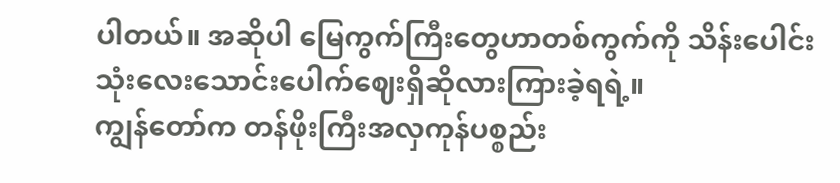ပါတယ်။ အဆိုပါ မြေကွက်ကြီးတွေဟာတစ်ကွက်ကို သိန်းပေါင်း
သုံးလေးသောင်းပေါက်ဈေးရှိဆိုလားကြားခဲ့ရရဲ့။
ကျွန်တော်က တန်ဖိုးကြီးအလှကုန်ပစ္စည်း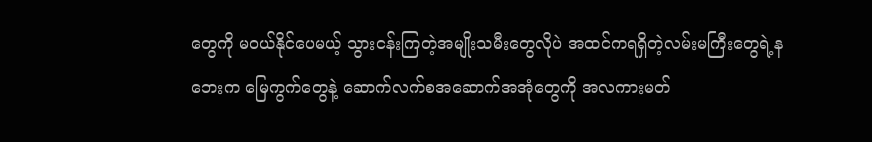တွေကို မဝယ်နိုင်ပေမယ့် သွားငန်းကြတဲ့အမျိုးသမီးတွေလိုပဲ အထင်ကရရှိတဲ့လမ်းမကြီးတွေရဲ့နဘေးက မြေကွက်တွေနဲ့ ဆောက်လက်စအဆောက်အအုံတွေကို အလကားမတ်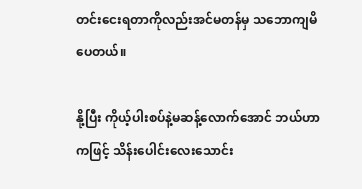တင်းငေးရတာကိုလည်းအင်မတန်မှ သဘောကျမိပေတယ်။

နို့ပြီး ကိုယ့်ပါးစပ်နဲ့မဆန့်လောက်အောင် ဘယ်ဟာကဖြင့် သိန်းပေါင်းလေးသောင်း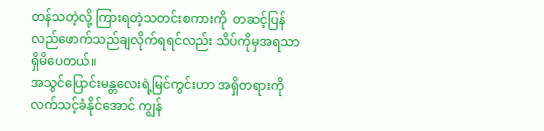တန်သတဲ့လို့ ကြားရတဲ့သတင်းစကားကို  တဆင့်ပြန်လည်ဖောက်သည်ချလိုက်ရရင်လည်း သိပ်ကိုမှအရသာရှိမိပေတယ်။
အသွင်ပြောင်းမန္တလေးရဲ့မြင်ကွင်းဟာ အရှိတရားကိုလက်သင့်ခံနိုင်အောင် ကျွန်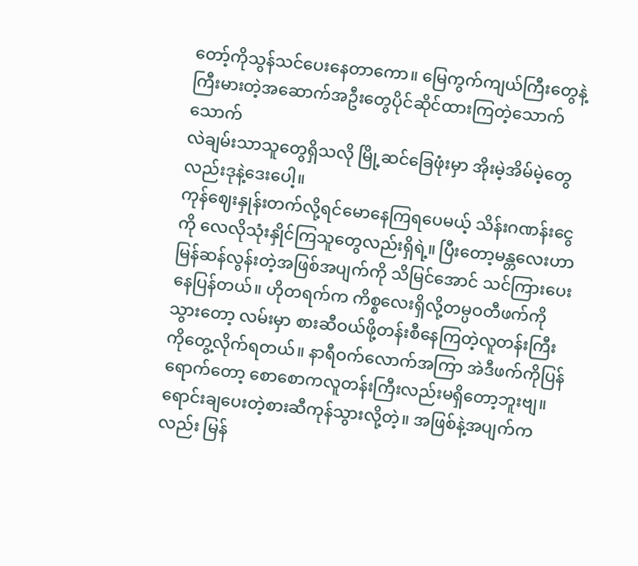တော့်ကိုသွန်သင်ပေးနေတာကော။ မြေကွက်ကျယ်ကြီးတွေနဲ့ ကြီးမားတဲ့အဆောက်အဦးတွေပိုင်ဆိုင်ထားကြတဲ့သောက်သောက်
လဲချမ်းသာသူတွေရှိသလို မြို့ဆင်ခြေဖုံးမှာ အိုးမဲ့အိမ်မဲ့တွေလည်းဒုနဲ့ဒေးပေါ့။
ကုန်ဈေးနှုန်းတက်လို့ရင်မောနေကြရပေမယ့် သိန်းဂဏန်းငွေကို လေလိုသုံးနှိုင်ကြသူတွေလည်းရှိရဲ့။ ပြီးတော့မန္တလေးဟာ မြန်ဆန်လွန်းတဲ့အဖြစ်အပျက်ကို သိမြင်အောင် သင်ကြားပေးနေပြန်တယ်။ ဟိုတရက်က ကိစ္စလေးရှိလို့တမ္ပဝတီဖက်ကိုသွားတော့ လမ်းမှာ စားဆီဝယ်ဖို့တန်းစီနေကြတဲ့လူတန်းကြီးကိုတွေ့လိုက်ရတယ်။ နာရီဝက်လောက်အကြာ အဲဒီဖက်ကိုပြန်ရောက်တော့ စောစောက‌လူတန်းကြီးလည်းမရှိတော့ဘူးဗျ။ ရောင်းချပေးတဲ့စားဆီကုန်သွားလို့တဲ့။ အဖြစ်နဲ့အပျက်ကလည်း မြန်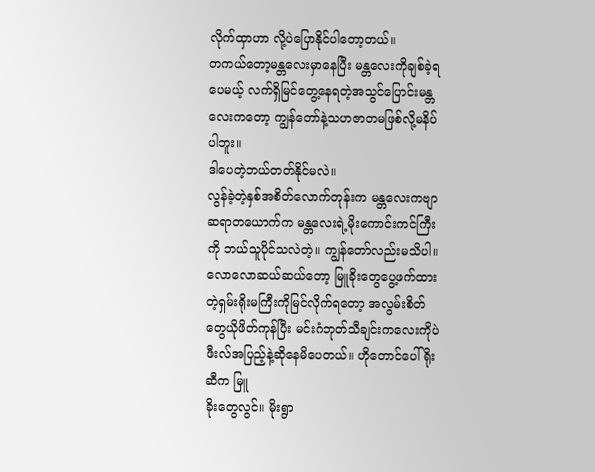လိုက်ထှာဟာ လို့ပဲပြောနိုင်ပါတော့တယ်။
တကယ်တော့မန္တလေးမှာနေပြီး မန္တလေးကိုချစ်ခဲ့ရပေမယ့် လက်ရှိမြင်တွေ့နေရတဲ့အသွင်ပြောင်းမန္တလေးကတော့ ကျွန်တော်နဲ့သဟဇာတမဖြစ်လို့မနိပ်ပါဘူး။
ဒါပေတဲ့ဘယ်တတ်နိုင်မလဲ။
လွန်ခဲ့တဲ့နှစ်အစိတ်လောက်တုန်းက မန္တလေးကဗျာဆရာတယောက်က မန္တလေးရဲ့မိုးကောင်းကင်ကြီးကို ဘယ်သူပိုင်သလဲတဲ့။ ကျွန်တော်လည်းမသိပါ။ လောလောဆယ်ဆယ်တော့ မြူခိုးတွေပွေ့ဖက်ထားတဲ့ရှမ်းရိုးမကြီးကိုမြင်လိုက်ရတော့ အလွမ်းစိတ်တွေယိုဖိတ်ကုန်ပြီး မင်းဂံဘုတ်သီချင်းကလေးကိုပဲ ဖီးလ်အပြည့်နဲ့ဆိုနေမိပေတယ်။ ဟိုတောင်ပေါ်ရိုးဆီက မြူ
ခိုးတွေလွင်။ မိုးရွာ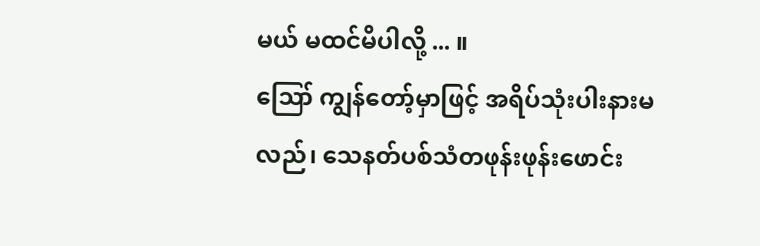မယ် မထင်မိပါလို့ ... ။
ဪ ကျွန်တော့်မှာဖြင့် အရိပ်သုံးပါးနားမလည်၊ သေနတ်ပစ်သံတဖုန်းဖုန်းဖောင်း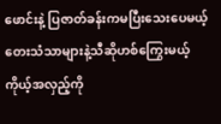ဖောင်းနဲ့ ပြဇာတ်ခန်းကမပြီးသေးပေမယ့် တေးသံသာများနဲ့သီဆိုဟစ်ကြွေးမယ့်ကိုယ့်အလှည့်ကို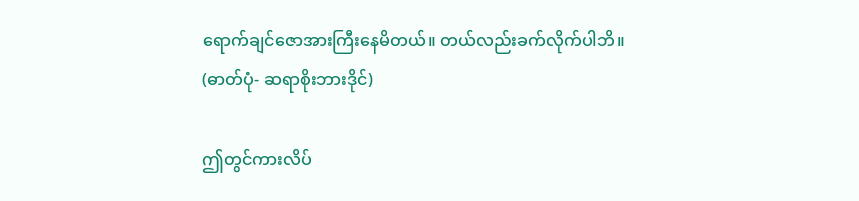ရောက်ချင်ဇောအားကြီးနေမိတယ်။ တယ်လည်းခက်လိုက်ပါဘိ။
(ဓာတ်ပုံ- ဆရာစိုးဘားဒိုင်)

ဤတွင်ကားလိပ်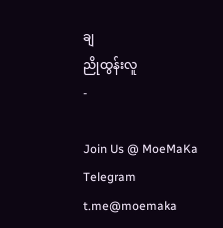ချ
ညိုထွန်းလူ
-

Join Us @ MoeMaKa Telegram
t.me@moemaka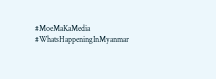#MoeMaKaMedia
#WhatsHappeningInMyanmar